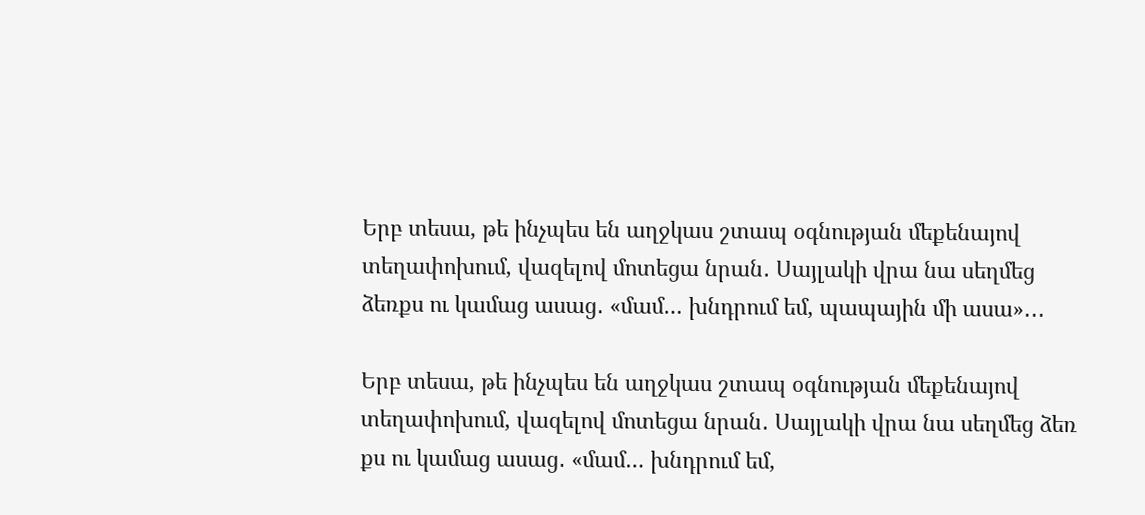Երբ տեսա, թե ինչպես են աղջկաս շտապ օգնության մեքենայով տեղափոխում, վազելով մոտեցա նրան․ Սայլակի վրա նա սեղմեց ձեռքս ու կամաց ասաց․ «մամ… խնդրում եմ, պապային մի ասա»․․․

Երբ տեսա, թե ինչպես են աղջկաս շտապ օգնության մեքենայով տեղափոխում, վազելով մոտեցա նրան․ Սայլակի վրա նա սեղմեց ձեռ քս ու կամաց ասաց․ «մամ… խնդրում եմ,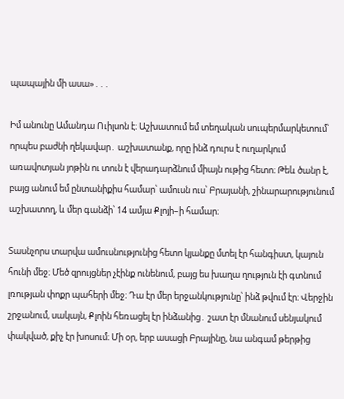պապային մի ասա»․․․

Իմ անունը Ամանդա Ուիլսոն է։ Աշխատում եմ տեղական սուպերմարկետում՝ որպես բաժնի ղեկավար․ աշխատանք, որը ինձ դուրս է ուղարկում առավոտյան յոթին ու տուն է վերադարձնում միայն ութից հետո։ Թեև ծանր է, բայց անում եմ ընտանիքիս համար՝ ամուսն ուս՝ Բրայանի, շինարարությունում աշխատող, և մեր գանձի՝ 14 ամյա Քլոյի–ի համար։

Տասնչորս տարվա ամուսնությունից հետո կյանքը մտել էր հանգիստ, կայուն հունի մեջ։ Մեծ զրույցներ չէինք ունենում, բայց ես խաղա ղություն էի գտնում լռության փոքր պահերի մեջ։ Դա էր մեր երջանկությունը՝ ինձ թվում էր։ Վերջին շրջանում, սակայն, Քլոին հեռացել էր ինձանից․ շատ էր մնանում սենյակում փակված, քիչ էր խոսում։ Մի օր, երբ ասացի Բրայինը, նա անգամ թերթից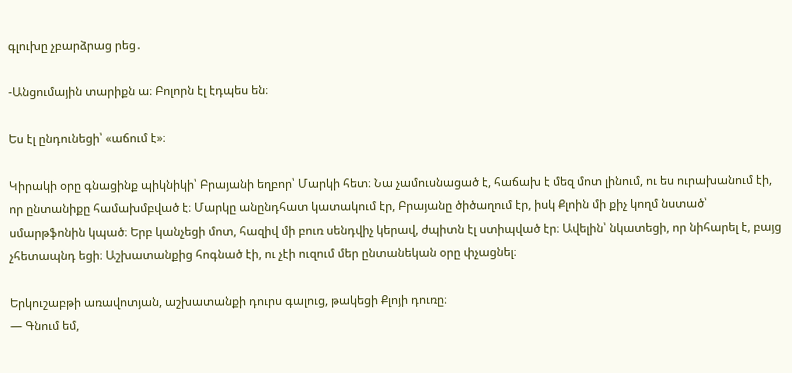գլուխը չբարձրաց րեց․

-Անցումային տարիքն ա։ Բոլորն էլ էդպես են։

Ես էլ ընդունեցի՝ «աճում է»։

Կիրակի օրը գնացինք պիկնիկի՝ Բրայանի եղբոր՝ Մարկի հետ։ Նա չամուսնացած է, հաճախ է մեզ մոտ լինում, ու ես ուրախանում էի, որ ընտանիքը համախմբված է։ Մարկը անընդհատ կատակում էր, Բրայանը ծիծաղում էր, իսկ Քլոին մի քիչ կողմ նստած՝ սմարթֆոնին կպած։ Երբ կանչեցի մոտ, հազիվ մի բուռ սենդվիչ կերավ, ժպիտն էլ ստիպված էր։ Ավելին՝ նկատեցի, որ նիհարել է, բայց չհետապնդ եցի։ Աշխատանքից հոգնած էի, ու չէի ուզում մեր ընտանեկան օրը փչացնել։

Երկուշաբթի առավոտյան, աշխատանքի դուրս գալուց, թակեցի Քլոյի դուռը։
— Գնում եմ,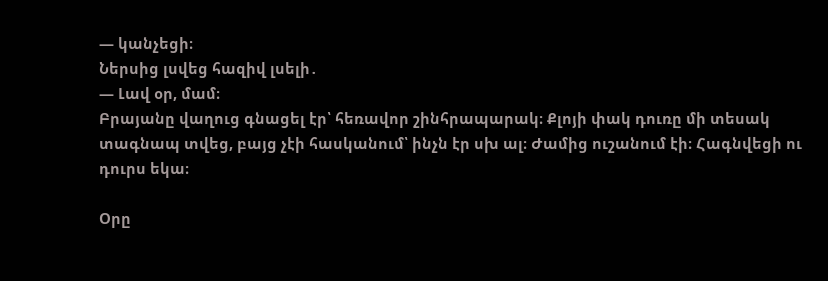— կանչեցի։
Ներսից լսվեց հազիվ լսելի․
— Լավ օր, մամ։
Բրայանը վաղուց գնացել էր՝ հեռավոր շինհրապարակ։ Քլոյի փակ դուռը մի տեսակ տագնապ տվեց, բայց չէի հասկանում՝ ինչն էր սխ ալ։ Ժամից ուշանում էի։ Հագնվեցի ու դուրս եկա։

Օրը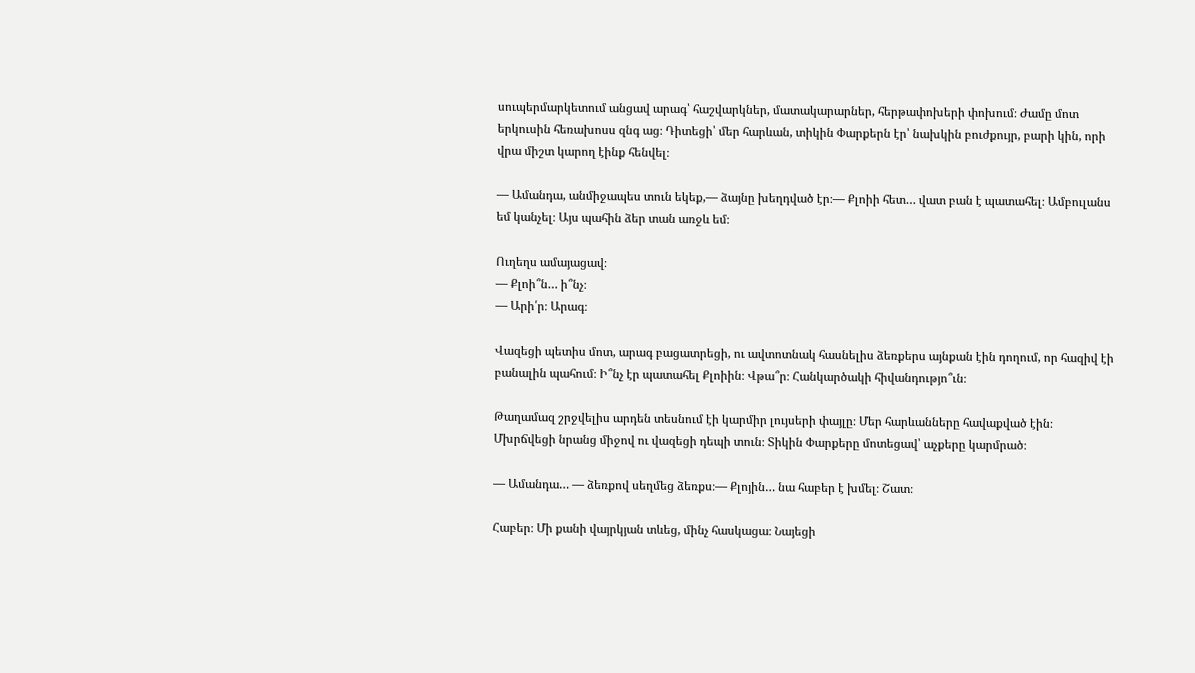սուպերմարկետում անցավ արագ՝ հաշվարկներ, մատակարարներ, հերթափոխերի փոխում։ Ժամը մոտ երկուսին հեռախոսս զնգ աց։ Դիտեցի՝ մեր հարևան, տիկին Փարքերն էր՝ նախկին բուժքույր, բարի կին, որի վրա միշտ կարող էինք հենվել։

— Ամանդա, անմիջապես տուն եկեք,— ձայնը խեղդված էր։— Քլոիի հետ… վատ բան է պատահել։ Ամբուլանս եմ կանչել։ Այս պահին ձեր տան առջև եմ։

Ուղեղս ամայացավ։
— Քլոի՞ն… ի՞նչ։
— Արի՛ր։ Արագ։

Վազեցի պետիս մոտ, արագ բացատրեցի, ու ավտոտնակ հասնելիս ձեռքերս այնքան էին դողում, որ հազիվ էի բանալին պահում։ Ի՞նչ էր պատահել Քլոիին։ Վթա՞ր։ Հանկարծակի հիվանդությո՞ւն։

Թաղամազ շրջվելիս արդեն տեսնում էի կարմիր լույսերի փայլը։ Մեր հարևանները հավաքված էին։ Մխրճվեցի նրանց միջով ու վազեցի դեպի տուն։ Տիկին Փարքերը մոտեցավ՝ աչքերը կարմրած։

— Ամանդա… — ձեռքով սեղմեց ձեռքս։— Քլոյին… նա հաբեր է խմել։ Շատ։

Հաբեր։ Մի քանի վայրկյան տևեց, մինչ հասկացա։ Նայեցի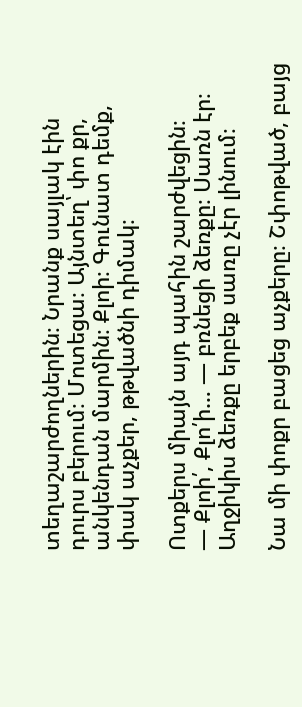տեղաշարժողներին։ Նրանք սայլակ էին դուրս բերում։ Մոտեցա։ Այնտեղ՝ փո քր, անկենդան մարմին։ Քլոի։ Գունատ դեմք, փակ աչքեր, թթվածնի դիմակ։

Ոտքերս միայն այդ պահին շարժվեցին։
— Քլոի՛, Քլո՛ի… — բռնեցի ձեռքը։ Սառն էր։ Աղջիկիս ձեռքը երբեք սառը չէր լինում։

Նա մի փոքր բացեց աչքերը։ Շփոթված, բայց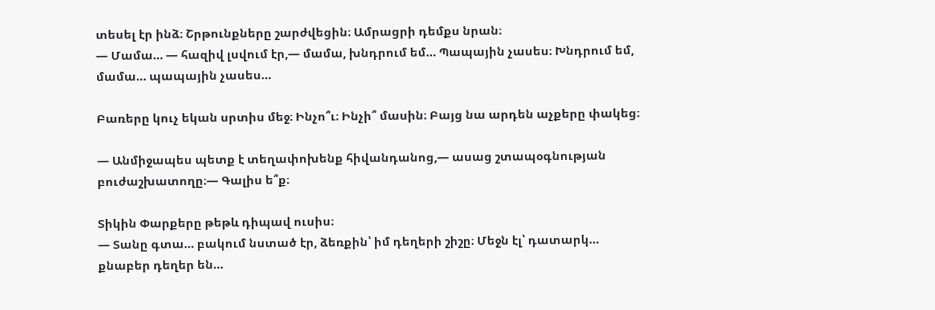տեսել էր ինձ։ Շրթունքները շարժվեցին։ Ամրացրի դեմքս նրան։
— Մամա… — հազիվ լսվում էր,— մամա, խնդրում եմ… Պապային չասես։ Խնդրում եմ, մամա… պապային չասես…

Բառերը կուչ եկան սրտիս մեջ։ Ինչո՞ւ։ Ինչի՞ մասին։ Բայց նա արդեն աչքերը փակեց։

— Անմիջապես պետք է տեղափոխենք հիվանդանոց,— ասաց շտապօգնության բուժաշխատողը։— Գալիս ե՞ք։

Տիկին Փարքերը թեթև դիպավ ուսիս։
— Տանը գտա… բակում նստած էր, ձեռքին՝ իմ դեղերի շիշը։ Մեջն էլ՝ դատարկ… քնաբեր դեղեր են…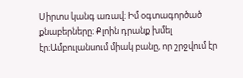Սիրտս կանգ առավ։ Իմ օգտագործած քնաբերները։ Քլոին դրանք խմել էր։Ամբուլանսում միակ բանը, որ շրջվում էր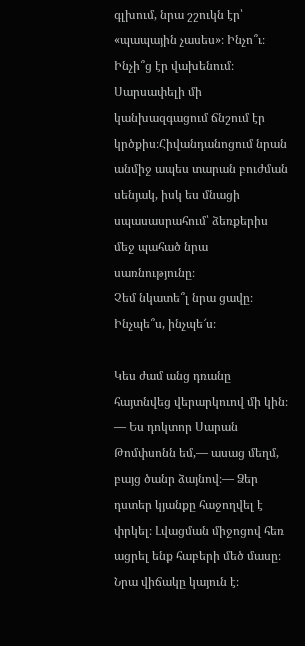գլխում, նրա շշուկն էր՝ «պապային չասես»։ Ինչո՞ւ։ Ինչի՞ց էր վախենում։ Սարսափելի մի կանխազգացում ճնշում էր կրծքիս։Հիվանդանոցում նրան անմիջ ապես տարան բուժման սենյակ, իսկ ես մնացի սպասասրահում՝ ձեռքերիս մեջ պահած նրա սառնությունը։
Չեմ նկատե՞լ նրա ցավը։ Ինչպե՞ս, ինչպե՜ս։

Կես ժամ անց դռանը հայտնվեց վերարկուով մի կին։
— Ես դոկտոր Սարան Թոմփսոնն եմ,— ասաց մեղմ, բայց ծանր ձայնով։— Ձեր դստեր կյանքը հաջողվել է փրկել։ Լվացման միջոցով հեռ ացրել ենք հաբերի մեծ մասը։ Նրա վիճակը կայուն է։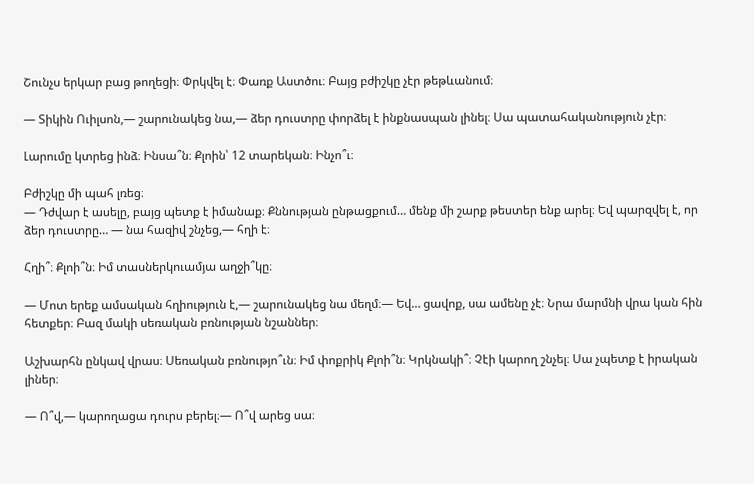Շունչս երկար բաց թողեցի։ Փրկվել է։ Փառք Աստծու։ Բայց բժիշկը չէր թեթևանում։

— Տիկին Ուիլսոն,— շարունակեց նա,— ձեր դուստրը փորձել է ինքնասպան լինել։ Սա պատահականություն չէր։

Լարումը կտրեց ինձ։ Ինսա՞ն։ Քլոին՝ 12 տարեկան։ Ինչո՞ւ։

Բժիշկը մի պահ լռեց։
— Դժվար է ասելը, բայց պետք է իմանաք։ Քննության ընթացքում… մենք մի շարք թեստեր ենք արել։ Եվ պարզվել է, որ ձեր դուստրը… — նա հազիվ շնչեց,— հղի է։

Հղի՞։ Քլոի՞ն։ Իմ տասներկուամյա աղջի՞կը։

— Մոտ երեք ամսական հղիություն է,— շարունակեց նա մեղմ։— Եվ… ցավոք, սա ամենը չէ։ Նրա մարմնի վրա կան հին հետքեր։ Բազ մակի սեռական բռնության նշաններ։

Աշխարհն ընկավ վրաս։ Սեռական բռնությո՞ւն։ Իմ փոքրիկ Քլոի՞ն։ Կրկնակի՞։ Չէի կարող շնչել։ Սա չպետք է իրական լիներ։

— Ո՞վ,— կարողացա դուրս բերել։— Ո՞վ արեց սա։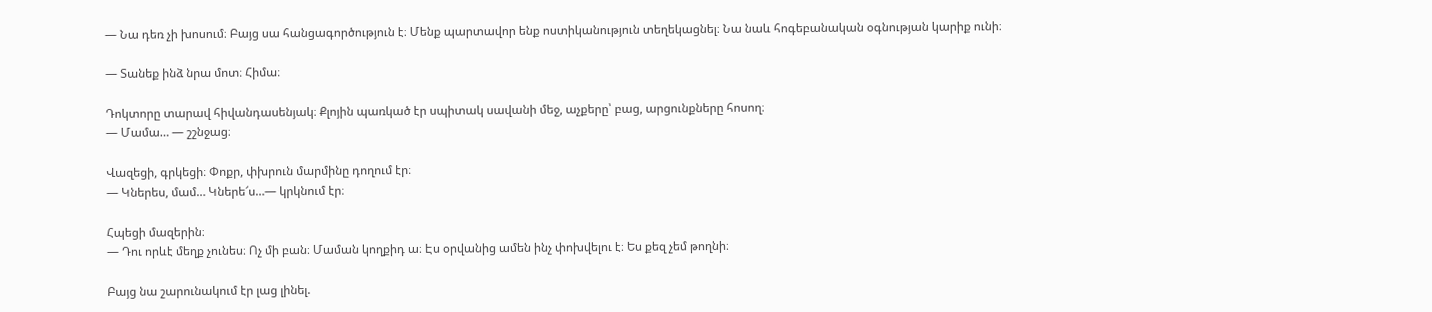— Նա դեռ չի խոսում։ Բայց սա հանցագործություն է։ Մենք պարտավոր ենք ոստիկանություն տեղեկացնել։ Նա նաև հոգեբանական օգնության կարիք ունի։

— Տանեք ինձ նրա մոտ։ Հիմա։

Դոկտորը տարավ հիվանդասենյակ։ Քլոյին պառկած էր սպիտակ սավանի մեջ, աչքերը՝ բաց, արցունքները հոսող։
— Մամա… — շշնջաց։

Վազեցի, գրկեցի։ Փոքր, փխրուն մարմինը դողում էր։
— Կներես, մամ… Կներե՜ս…— կրկնում էր։

Հպեցի մազերին։
— Դու որևէ մեղք չունես։ Ոչ մի բան։ Մաման կողքիդ ա։ Էս օրվանից ամեն ինչ փոխվելու է։ Ես քեզ չեմ թողնի։

Բայց նա շարունակում էր լաց լինել.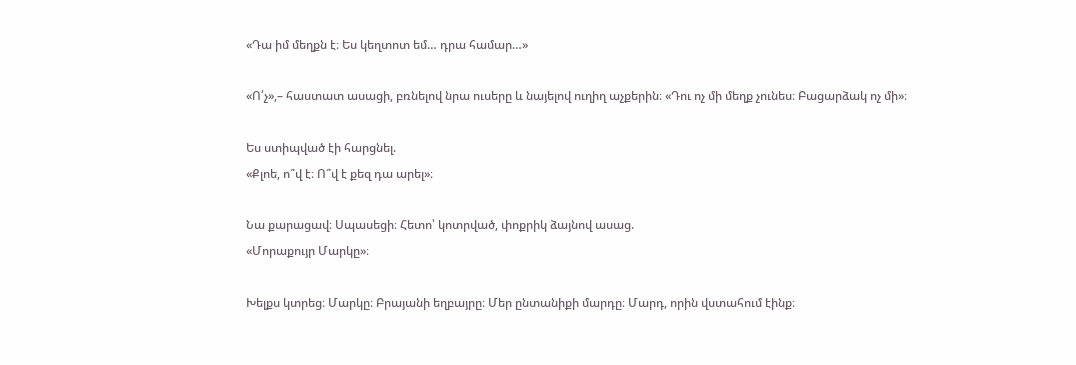«Դա իմ մեղքն է։ Ես կեղտոտ եմ… դրա համար…»

«Ո՛չ»,– հաստատ ասացի, բռնելով նրա ուսերը և նայելով ուղիղ աչքերին։ «Դու ոչ մի մեղք չունես։ Բացարձակ ոչ մի»։

Ես ստիպված էի հարցնել.
«Քլոե, ո՞վ է։ Ո՞վ է քեզ դա արել»։

Նա քարացավ։ Սպասեցի։ Հետո՝ կոտրված, փոքրիկ ձայնով ասաց.
«Մորաքույր Մարկը»։

Խելքս կտրեց։ Մարկը։ Բրայանի եղբայրը։ Մեր ընտանիքի մարդը։ Մարդ, որին վստահում էինք։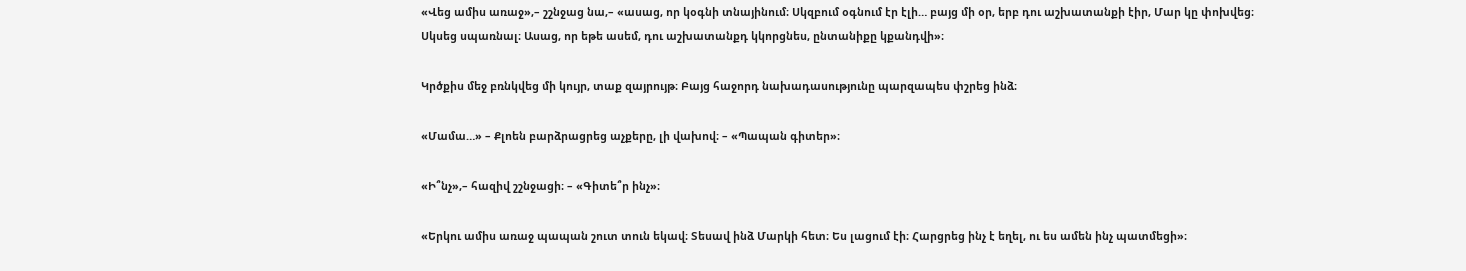«Վեց ամիս առաջ»,– շշնջաց նա,– «ասաց, որ կօգնի տնայինում։ Սկզբում օգնում էր էլի… բայց մի օր, երբ դու աշխատանքի էիր, Մար կը փոխվեց։ Սկսեց սպառնալ։ Ասաց, որ եթե ասեմ, դու աշխատանքդ կկորցնես, ընտանիքը կքանդվի»։

Կրծքիս մեջ բռնկվեց մի կույր, տաք զայրույթ։ Բայց հաջորդ նախադասությունը պարզապես փշրեց ինձ։

«Մամա…» – Քլոեն բարձրացրեց աչքերը, լի վախով։ – «Պապան գիտեր»։

«Ի՞նչ»,– հազիվ շշնջացի։ – «Գիտե՞ր ինչ»։

«Երկու ամիս առաջ պապան շուտ տուն եկավ։ Տեսավ ինձ Մարկի հետ։ Ես լացում էի։ Հարցրեց ինչ է եղել, ու ես ամեն ինչ պատմեցի»։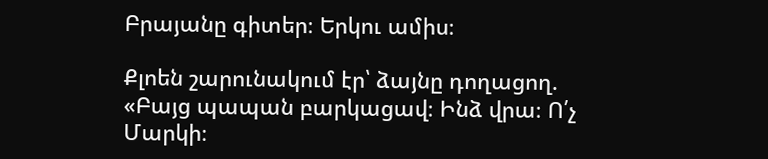Բրայանը գիտեր։ Երկու ամիս։

Քլոեն շարունակում էր՝ ձայնը դողացող.
«Բայց պապան բարկացավ։ Ինձ վրա։ Ո՛չ Մարկի։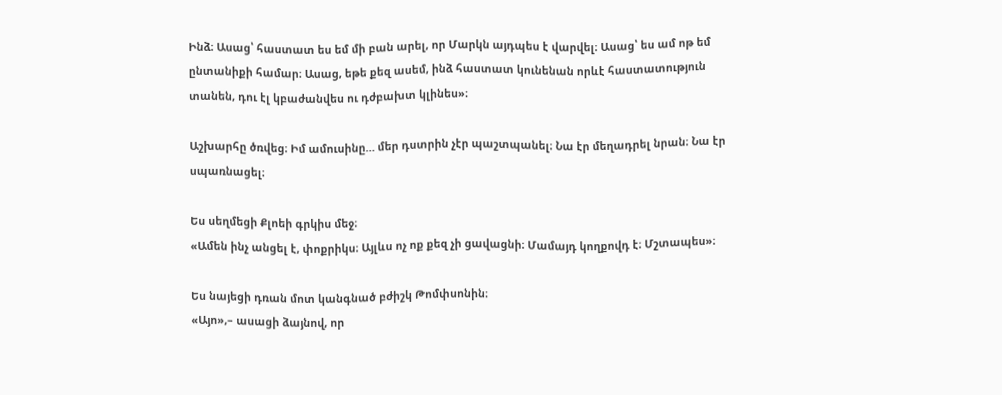Ինձ։ Ասաց՝ հաստատ ես եմ մի բան արել, որ Մարկն այդպես է վարվել։ Ասաց՝ ես ամ ոթ եմ ընտանիքի համար։ Ասաց, եթե քեզ ասեմ, ինձ հաստատ կունենան որևէ հաստատություն տանեն, դու էլ կբաժանվես ու դժբախտ կլինես»։

Աշխարհը ծռվեց։ Իմ ամուսինը… մեր դստրին չէր պաշտպանել։ Նա էր մեղադրել նրան։ Նա էր սպառնացել։

Ես սեղմեցի Քլոեի գրկիս մեջ։
«Ամեն ինչ անցել է, փոքրիկս։ Այլևս ոչ ոք քեզ չի ցավացնի։ Մամայդ կողքովդ է։ Մշտապես»։

Ես նայեցի դռան մոտ կանգնած բժիշկ Թոմփսոնին։
«Այո»,– ասացի ձայնով, որ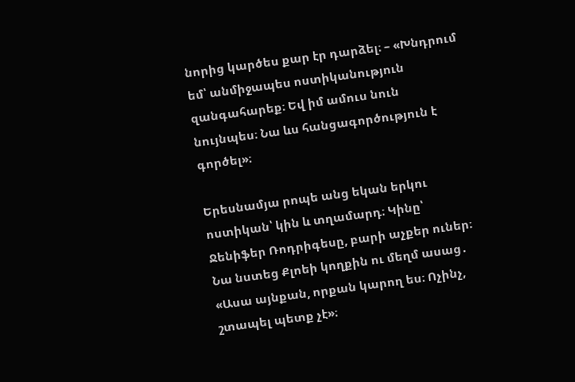նորից կարծես քար էր դարձել։ – «Խնդրում եմ՝ անմիջապես ոստիկանություն զանգահարեք։ Եվ իմ ամուս նուն նույնպես։ Նա ևս հանցագործություն է գործել»։

Երեսնամյա րոպե անց եկան երկու ոստիկան՝ կին և տղամարդ։ Կինը՝ Ջենիֆեր Ռոդրիգեսը, բարի աչքեր ուներ։ Նա նստեց Քլոեի կողքին ու մեղմ ասաց․
«Ասա այնքան, որքան կարող ես։ Ոչինչ, շտապել պետք չէ»։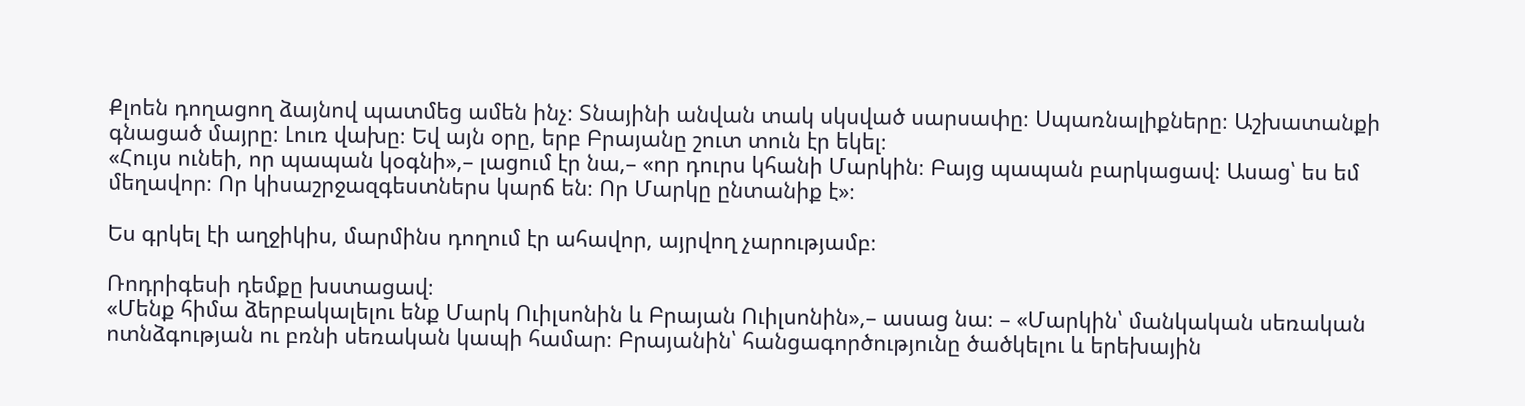Քլոեն դողացող ձայնով պատմեց ամեն ինչ։ Տնայինի անվան տակ սկսված սարսափը։ Սպառնալիքները։ Աշխատանքի գնացած մայրը։ Լուռ վախը։ Եվ այն օրը, երբ Բրայանը շուտ տուն էր եկել։
«Հույս ունեի, որ պապան կօգնի»,– լացում էր նա,– «որ դուրս կհանի Մարկին։ Բայց պապան բարկացավ։ Ասաց՝ ես եմ մեղավոր։ Որ կիսաշրջազգեստներս կարճ են։ Որ Մարկը ընտանիք է»։

Ես գրկել էի աղջիկիս, մարմինս դողում էր ահավոր, այրվող չարությամբ։

Ռոդրիգեսի դեմքը խստացավ։
«Մենք հիմա ձերբակալելու ենք Մարկ Ուիլսոնին և Բրայան Ուիլսոնին»,– ասաց նա։ – «Մարկին՝ մանկական սեռական ոտնձգության ու բռնի սեռական կապի համար։ Բրայանին՝ հանցագործությունը ծածկելու և երեխային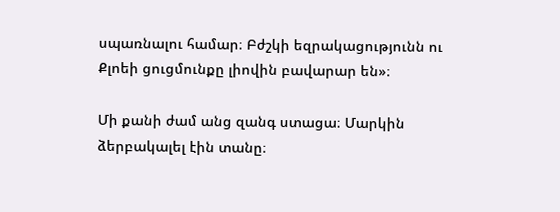սպառնալու համար։ Բժշկի եզրակացությունն ու Քլոեի ցուցմունքը լիովին բավարար են»։

Մի քանի ժամ անց զանգ ստացա։ Մարկին ձերբակալել էին տանը։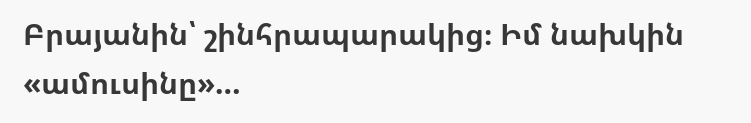Բրայանին՝ շինհրապարակից։ Իմ նախկին «ամուսինը»…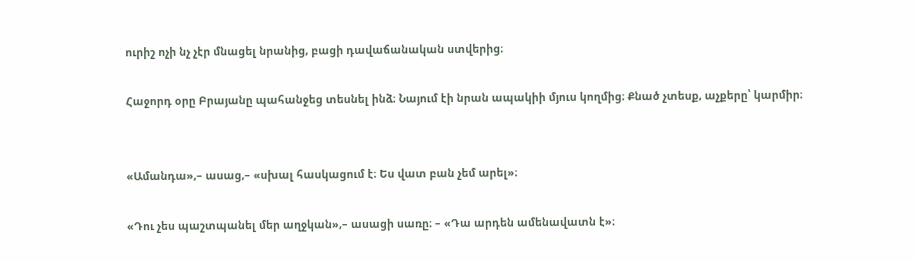ուրիշ ոչի նչ չէր մնացել նրանից, բացի դավաճանական ստվերից։

Հաջորդ օրը Բրայանը պահանջեց տեսնել ինձ։ Նայում էի նրան ապակիի մյուս կողմից։ Քնած չտեսք, աչքերը՝ կարմիր։


«Ամանդա»,– ասաց,– «սխալ հասկացում է։ Ես վատ բան չեմ արել»։

«Դու չես պաշտպանել մեր աղջկան»,– ասացի սառը։ – «Դա արդեն ամենավատն է»։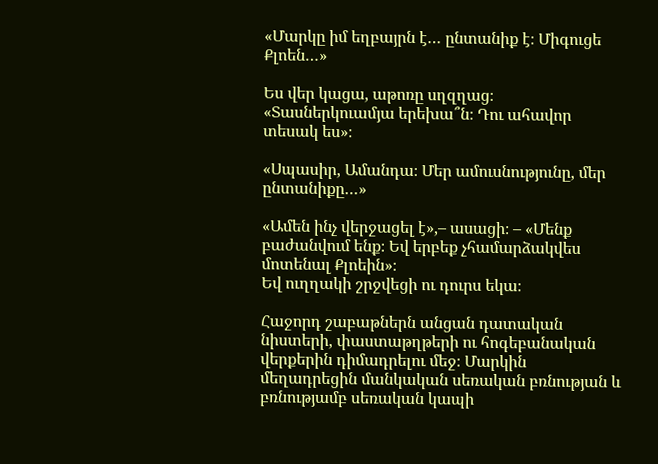«Մարկը իմ եղբայրն է… ընտանիք է։ Միգուցե Քլոեն…»

Ես վեր կացա, աթոռը սղզղաց։
«Տասներկուամյա երեխա՞ն։ Դու ահավոր տեսակ ես»։

«Սպասիր, Ամանդա։ Մեր ամուսնությունը, մեր ընտանիքը…»

«Ամեն ինչ վերջացել է»,– ասացի։ – «Մենք բաժանվում ենք։ Եվ երբեք չհամարձակվես մոտենալ Քլոեին»։
Եվ ուղղակի շրջվեցի ու դուրս եկա։

Հաջորդ շաբաթներն անցան դատական նիստերի, փաստաթղթերի ու հոգեբանական վերքերին դիմադրելու մեջ։ Մարկին մեղադրեցին մանկական սեռական բռնության և բռնությամբ սեռական կապի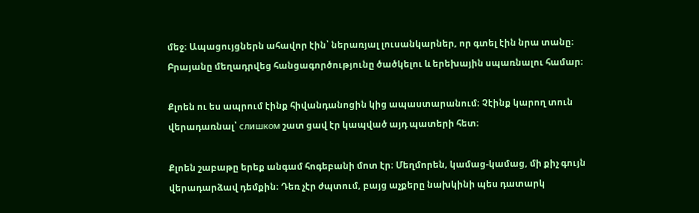մեջ։ Ապացույցներն ահավոր էին՝ ներառյալ լուսանկարներ, որ գտել էին նրա տանը։ Բրայանը մեղադրվեց հանցագործությունը ծածկելու և երեխային սպառնալու համար։

Քլոեն ու ես ապրում էինք հիվանդանոցին կից ապաստարանում։ Չէինք կարող տուն վերադառնալ՝ слишком շատ ցավ էր կապված այդ պատերի հետ։

Քլոեն շաբաթը երեք անգամ հոգեբանի մոտ էր։ Մեղմորեն, կամաց-կամաց, մի քիչ գույն վերադարձավ դեմքին։ Դեռ չէր ժպտում, բայց աչքերը նախկինի պես դատարկ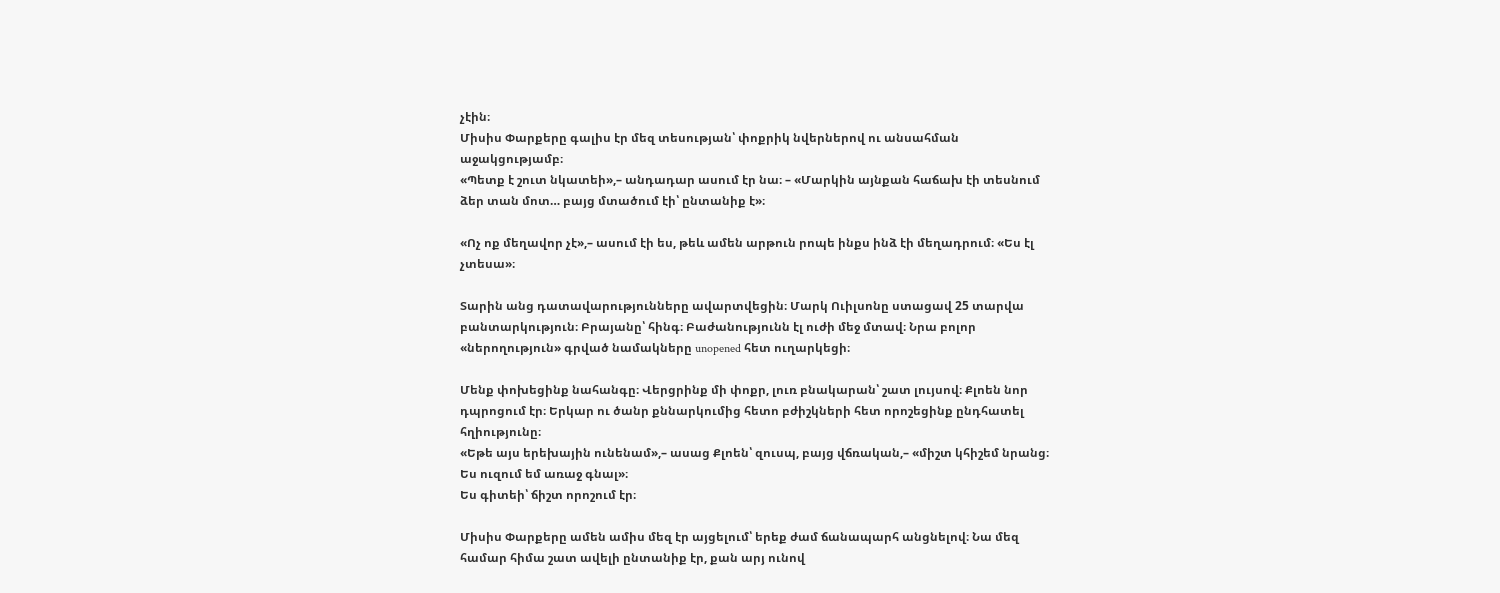չէին։
Միսիս Փարքերը գալիս էր մեզ տեսության՝ փոքրիկ նվերներով ու անսահման աջակցությամբ։
«Պետք է շուտ նկատեի»,– անդադար ասում էր նա։ – «Մարկին այնքան հաճախ էի տեսնում ձեր տան մոտ… բայց մտածում էի՝ ընտանիք է»։

«Ոչ ոք մեղավոր չէ»,– ասում էի ես, թեև ամեն արթուն րոպե ինքս ինձ էի մեղադրում։ «Ես էլ չտեսա»։

Տարին անց դատավարությունները ավարտվեցին։ Մարկ Ուիլսոնը ստացավ 25 տարվա բանտարկություն։ Բրայանը՝ հինգ։ Բաժանությունն էլ ուժի մեջ մտավ։ Նրա բոլոր «ներողություն» գրված նամակները unopened հետ ուղարկեցի։

Մենք փոխեցինք նահանգը։ Վերցրինք մի փոքր, լուռ բնակարան՝ շատ լույսով։ Քլոեն նոր դպրոցում էր։ Երկար ու ծանր քննարկումից հետո բժիշկների հետ որոշեցինք ընդհատել հղիությունը։
«Եթե այս երեխային ունենամ»,– ասաց Քլոեն՝ զուսպ, բայց վճռական,– «միշտ կհիշեմ նրանց։ Ես ուզում եմ առաջ գնալ»։
Ես գիտեի՝ ճիշտ որոշում էր։

Միսիս Փարքերը ամեն ամիս մեզ էր այցելում՝ երեք ժամ ճանապարհ անցնելով։ Նա մեզ համար հիմա շատ ավելի ընտանիք էր, քան արյ ունով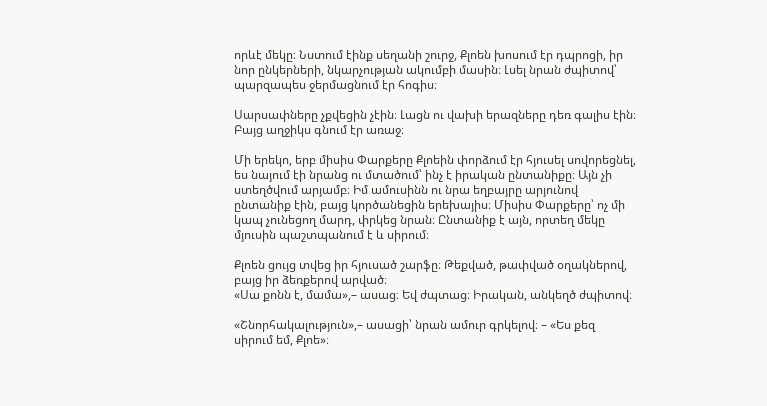որևէ մեկը։ Նստում էինք սեղանի շուրջ, Քլոեն խոսում էր դպրոցի, իր նոր ընկերների, նկարչության ակումբի մասին։ Լսել նրան ժպիտով՝ պարզապես ջերմացնում էր հոգիս։

Սարսափները չքվեցին չէին։ Լացն ու վախի երազները դեռ գալիս էին։ Բայց աղջիկս գնում էր առաջ։

Մի երեկո, երբ միսիս Փարքերը Քլոեին փորձում էր հյուսել սովորեցնել, ես նայում էի նրանց ու մտածում՝ ինչ է իրական ընտանիքը։ Այն չի ստեղծվում արյամբ։ Իմ ամուսինն ու նրա եղբայրը արյունով ընտանիք էին, բայց կործանեցին երեխայիս։ Միսիս Փարքերը՝ ոչ մի կապ չունեցող մարդ, փրկեց նրան։ Ընտանիք է այն, որտեղ մեկը մյուսին պաշտպանում է և սիրում։

Քլոեն ցույց տվեց իր հյուսած շարֆը։ Թեքված, թափված օղակներով, բայց իր ձեռքերով արված։
«Սա քոնն է, մամա»,– ասաց։ Եվ ժպտաց։ Իրական, անկեղծ ժպիտով։

«Շնորհակալություն»,– ասացի՝ նրան ամուր գրկելով։ – «Ես քեզ սիրում եմ, Քլոե»։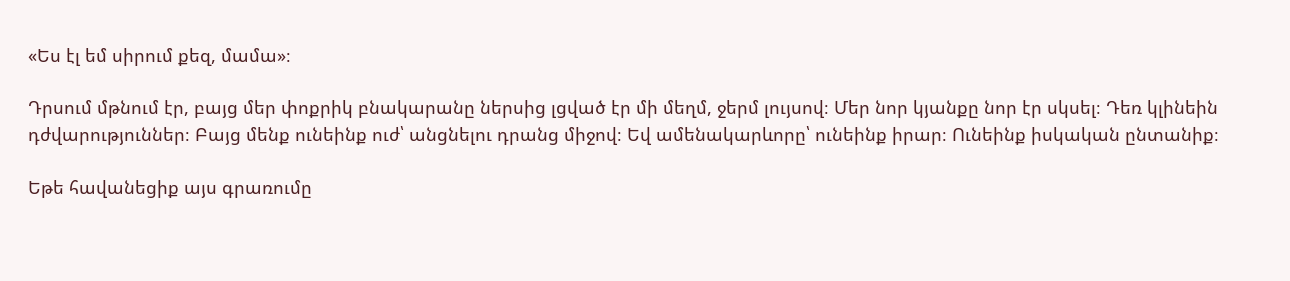«Ես էլ եմ սիրում քեզ, մամա»։

Դրսում մթնում էր, բայց մեր փոքրիկ բնակարանը ներսից լցված էր մի մեղմ, ջերմ լույսով։ Մեր նոր կյանքը նոր էր սկսել։ Դեռ կլինեին դժվարություններ։ Բայց մենք ունեինք ուժ՝ անցնելու դրանց միջով։ Եվ ամենակարևորը՝ ունեինք իրար։ Ունեինք իսկական ընտանիք։

Եթե հավանեցիք այս գրառումը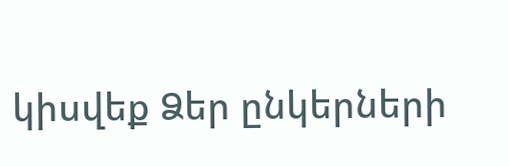կիսվեք Ձեր ընկերների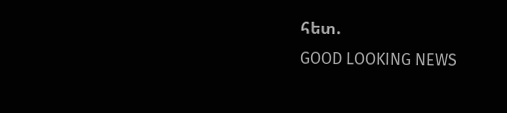հետ.
GOOD LOOKING NEWS